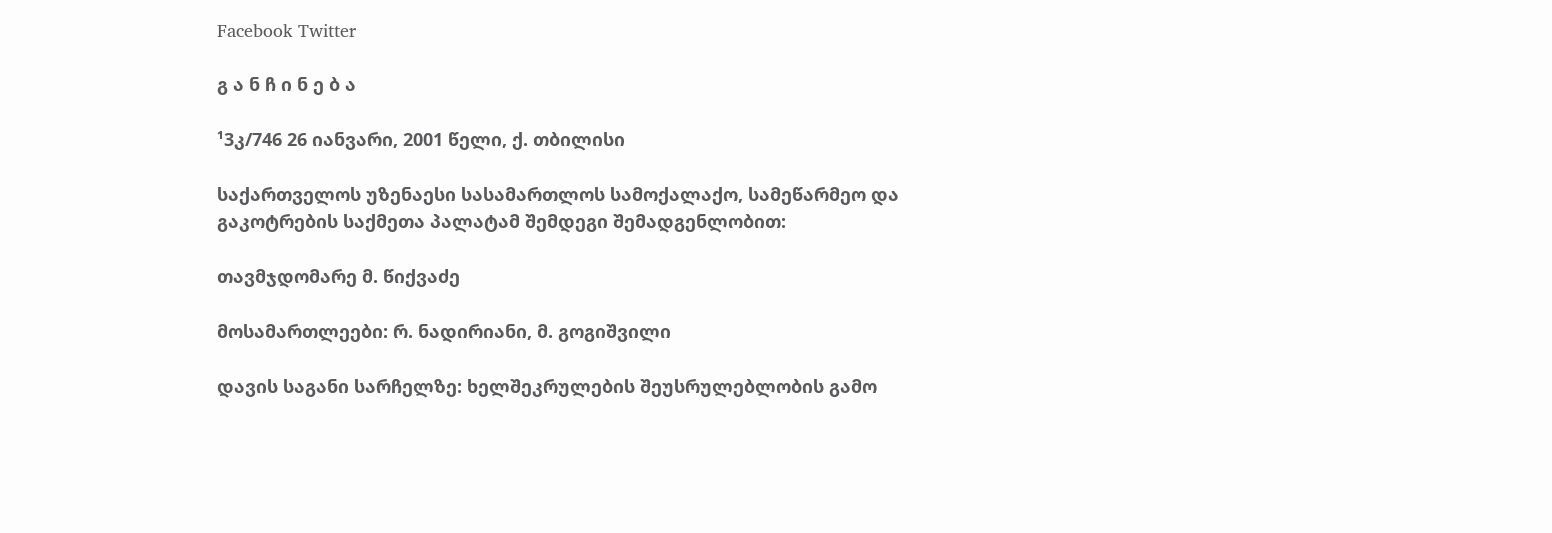Facebook Twitter

გ ა ნ ჩ ი ნ ე ბ ა

¹3კ/746 26 იანვარი, 2001 წელი, ქ. თბილისი

საქართველოს უზენაესი სასამართლოს სამოქალაქო, სამეწარმეო და გაკოტრების საქმეთა პალატამ შემდეგი შემადგენლობით:

თავმჯდომარე მ. წიქვაძე

მოსამართლეები: რ. ნადირიანი, მ. გოგიშვილი

დავის საგანი სარჩელზე: ხელშეკრულების შეუსრულებლობის გამო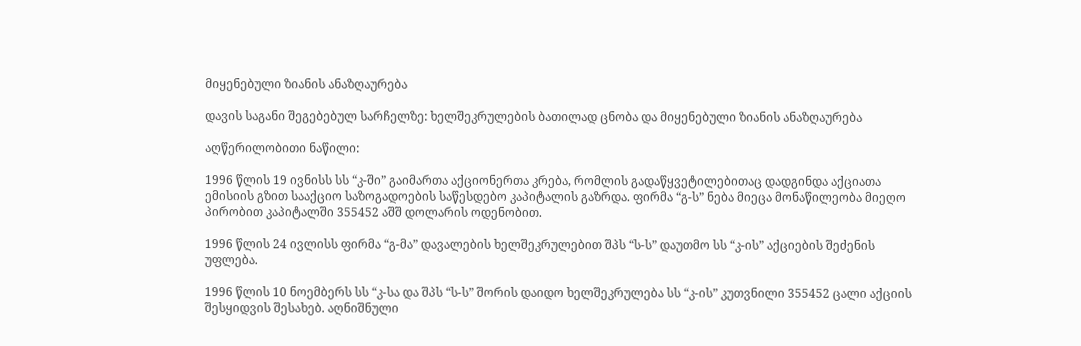მიყენებული ზიანის ანაზღაურება

დავის საგანი შეგებებულ სარჩელზე: ხელშეკრულების ბათილად ცნობა და მიყენებული ზიანის ანაზღაურება

აღწერილობითი ნაწილი:

1996 წლის 19 ივნისს სს “კ-ში” გაიმართა აქციონერთა კრება, რომლის გადაწყვეტილებითაც დადგინდა აქციათა ემისიის გზით სააქციო საზოგადოების საწესდებო კაპიტალის გაზრდა. ფირმა “გ-ს” ნება მიეცა მონაწილეობა მიეღო პირობით კაპიტალში 355452 აშშ დოლარის ოდენობით.

1996 წლის 24 ივლისს ფირმა “გ-მა” დავალების ხელშეკრულებით შპს “ს-ს” დაუთმო სს “კ-ის” აქციების შეძენის უფლება.

1996 წლის 10 ნოემბერს სს “კ-სა და შპს “ს-ს” შორის დაიდო ხელშეკრულება სს “კ-ის” კუთვნილი 355452 ცალი აქციის შესყიდვის შესახებ. აღნიშნული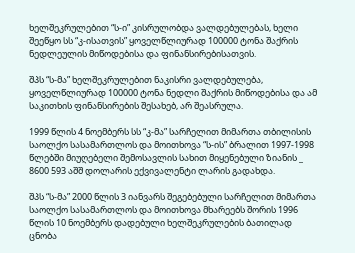ხელშეკრულებით “ს-ი” კისრულობდა ვალდებულებას, ხელი შეეწყო სს “კ-ისათვის” ყოველწლიურად 100000 ტონა შაქრის ნედლეულის მიწოდებისა და ფინანსირებისათვის.

შპს “ს-მა” ხელშეკრულებით ნაკისრი ვალდებულება, ყოველწლიურად 100000 ტონა ნედლი შაქრის მიწოდებისა და ამ საკითხის ფინანსირების შესახებ, არ შეასრულა.

1999 წლის 4 ნოემბერს სს “კ-მა” სარჩელით მიმართა თბილისის საოლქო სასამართლოს და მოითხოვა “ს-ის” ბრალით 1997-1998 წლებში მიუღებელი შემოსავლის სახით მიყენებული ზიანის _ 8600 593 აშშ დოლარის ექვივალენტი ლარის გადახდა.

შპს “ს-მა” 2000 წლის 3 იანვარს შეგებებული სარჩელით მიმართა საოლქო სასამართლოს და მოითხოვა მხარეებს შორის 1996 წლის 10 ნოემბერს დადებული ხელშეკრულების ბათილად ცნობა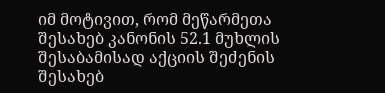იმ მოტივით, რომ მეწარმეთა შესახებ კანონის 52.1 მუხლის შესაბამისად აქციის შეძენის შესახებ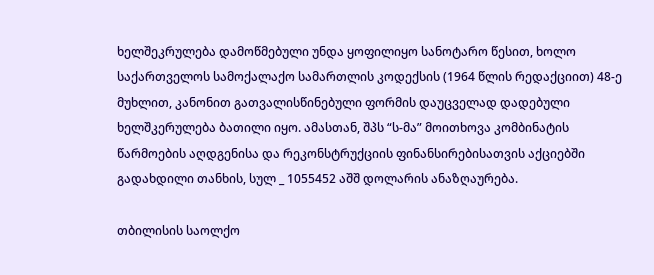ხელშეკრულება დამოწმებული უნდა ყოფილიყო სანოტარო წესით, ხოლო საქართველოს სამოქალაქო სამართლის კოდექსის (1964 წლის რედაქციით) 48-ე მუხლით, კანონით გათვალისწინებული ფორმის დაუცველად დადებული ხელშკერულება ბათილი იყო. ამასთან, შპს “ს-მა” მოითხოვა კომბინატის წარმოების აღდგენისა და რეკონსტრუქციის ფინანსირებისათვის აქციებში გადახდილი თანხის, სულ _ 1055452 აშშ დოლარის ანაზღაურება.

თბილისის საოლქო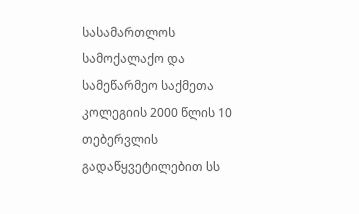სასამართლოს სამოქალაქო და სამეწარმეო საქმეთა კოლეგიის 2000 წლის 10 თებერვლის გადაწყვეტილებით სს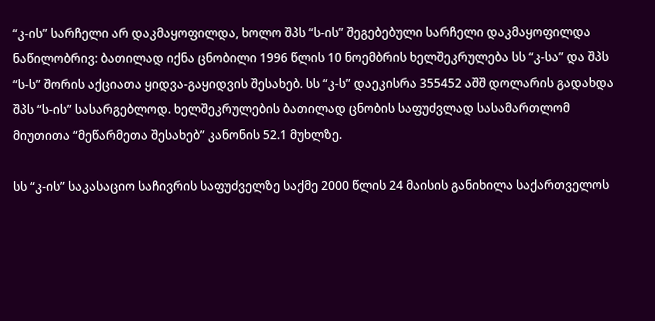“კ-ის” სარჩელი არ დაკმაყოფილდა, ხოლო შპს “ს-ის” შეგებებული სარჩელი დაკმაყოფილდა ნაწილობრივ: ბათილად იქნა ცნობილი 1996 წლის 10 ნოემბრის ხელშეკრულება სს “კ-სა” და შპს “ს-ს” შორის აქციათა ყიდვა-გაყიდვის შესახებ. სს “კ-ს” დაეკისრა 355452 აშშ დოლარის გადახდა შპს “ს-ის” სასარგებლოდ. ხელშეკრულების ბათილად ცნობის საფუძვლად სასამართლომ მიუთითა “მეწარმეთა შესახებ” კანონის 52.1 მუხლზე.

სს “კ-ის” საკასაციო საჩივრის საფუძველზე საქმე 2000 წლის 24 მაისის განიხილა საქართველოს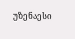უზენაესი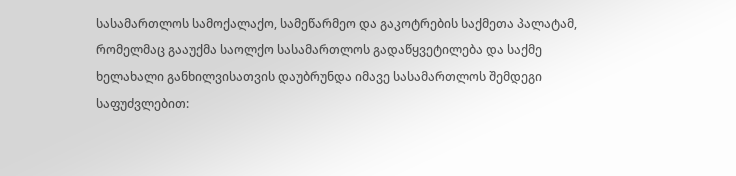სასამართლოს სამოქალაქო, სამეწარმეო და გაკოტრების საქმეთა პალატამ, რომელმაც გააუქმა საოლქო სასამართლოს გადაწყვეტილება და საქმე ხელახალი განხილვისათვის დაუბრუნდა იმავე სასამართლოს შემდეგი საფუძვლებით: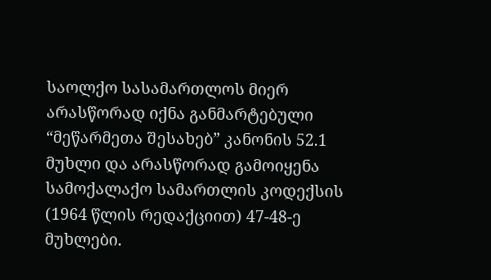საოლქო სასამართლოს მიერ არასწორად იქნა განმარტებული “მეწარმეთა შესახებ” კანონის 52.1 მუხლი და არასწორად გამოიყენა სამოქალაქო სამართლის კოდექსის (1964 წლის რედაქციით) 47-48-ე მუხლები.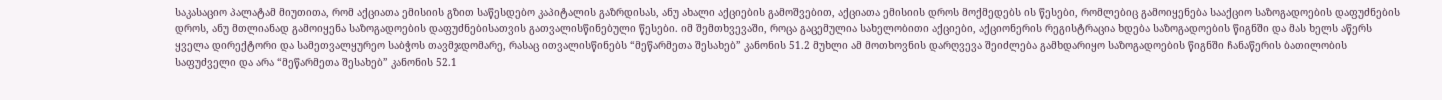საკასაციო პალატამ მიუთითა, რომ აქციათა ემისიის გზით საწესდებო კაპიტალის გაზრდისას, ანუ ახალი აქციების გამოშვებით, აქციათა ემისიის დროს მოქმედებს ის წესები, რომლებიც გამოიყენება სააქციო საზოგადოების დაფუძნების დროს, ანუ მთლიანად გამოიყენა საზოგადოების დაფუძნებისათვის გათვალისწინებული წესები. იმ შემთხვევაში, როცა გაცემულია სახელობითი აქციები, აქციონერის რეგისტრაცია ხდება საზოგადოების წიგნში და მას ხელს აწერს ყველა დირექტორი და სამეთვალყურეო საბჭოს თავმჯდომარე, რასაც ითვალისწინებს “მეწარმეთა შესახებ” კანონის 51.2 მუხლი ამ მოთხოვნის დარღვევა შეიძლება გამხდარიყო საზოგადოების წიგნში ჩანაწერის ბათილობის საფუძველი და არა “მეწარმეთა შესახებ” კანონის 52.1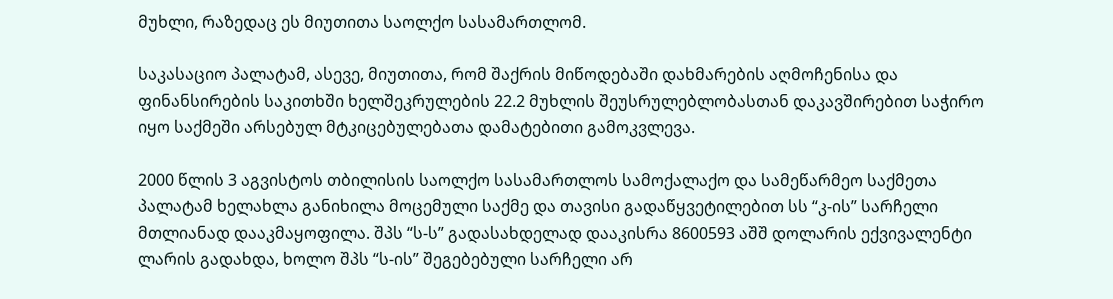მუხლი, რაზედაც ეს მიუთითა საოლქო სასამართლომ.

საკასაციო პალატამ, ასევე, მიუთითა, რომ შაქრის მიწოდებაში დახმარების აღმოჩენისა და ფინანსირების საკითხში ხელშეკრულების 22.2 მუხლის შეუსრულებლობასთან დაკავშირებით საჭირო იყო საქმეში არსებულ მტკიცებულებათა დამატებითი გამოკვლევა.

2000 წლის 3 აგვისტოს თბილისის საოლქო სასამართლოს სამოქალაქო და სამეწარმეო საქმეთა პალატამ ხელახლა განიხილა მოცემული საქმე და თავისი გადაწყვეტილებით სს “კ-ის” სარჩელი მთლიანად დააკმაყოფილა. შპს “ს-ს” გადასახდელად დააკისრა 8600593 აშშ დოლარის ექვივალენტი ლარის გადახდა, ხოლო შპს “ს-ის” შეგებებული სარჩელი არ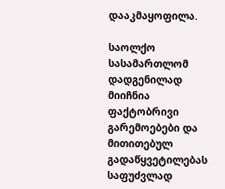დააკმაყოფილა.

საოლქო სასამართლომ დადგენილად მიიჩნია ფაქტობრივი გარემოებები და მითითებულ გადაწყვეტილებას საფუძვლად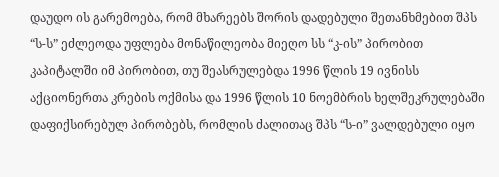დაუდო ის გარემოება, რომ მხარეებს შორის დადებული შეთანხმებით შპს “ს-ს” ეძლეოდა უფლება მონაწილეობა მიეღო სს “კ-ის” პირობით კაპიტალში იმ პირობით, თუ შეასრულებდა 1996 წლის 19 ივნისს აქციონერთა კრების ოქმისა და 1996 წლის 10 ნოემბრის ხელშეკრულებაში დაფიქსირებულ პირობებს, რომლის ძალითაც შპს “ს-ი” ვალდებული იყო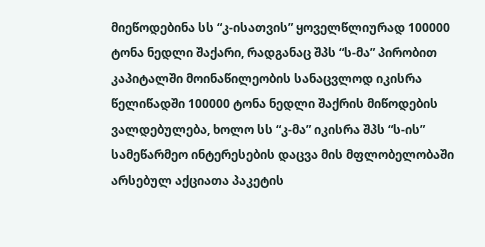მიეწოდებინა სს “კ-ისათვის” ყოველწლიურად 100000 ტონა ნედლი შაქარი, რადგანაც შპს “ს-მა” პირობით კაპიტალში მოინაწილეობის სანაცვლოდ იკისრა წელიწადში 100000 ტონა ნედლი შაქრის მიწოდების ვალდებულება, ხოლო სს “კ-მა” იკისრა შპს “ს-ის” სამეწარმეო ინტერესების დაცვა მის მფლობელობაში არსებულ აქციათა პაკეტის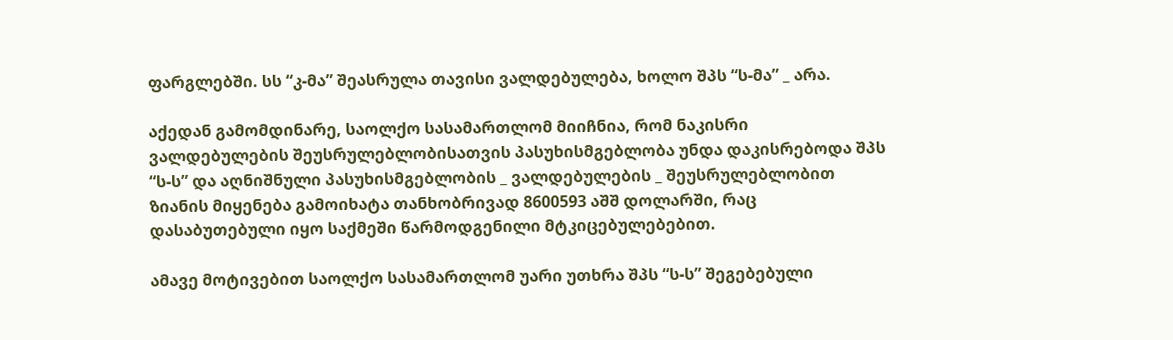ფარგლებში. სს “კ-მა” შეასრულა თავისი ვალდებულება, ხოლო შპს “ს-მა” _ არა.

აქედან გამომდინარე, საოლქო სასამართლომ მიიჩნია, რომ ნაკისრი ვალდებულების შეუსრულებლობისათვის პასუხისმგებლობა უნდა დაკისრებოდა შპს “ს-ს” და აღნიშნული პასუხისმგებლობის _ ვალდებულების _ შეუსრულებლობით ზიანის მიყენება გამოიხატა თანხობრივად 8600593 აშშ დოლარში, რაც დასაბუთებული იყო საქმეში წარმოდგენილი მტკიცებულებებით.

ამავე მოტივებით საოლქო სასამართლომ უარი უთხრა შპს “ს-ს” შეგებებული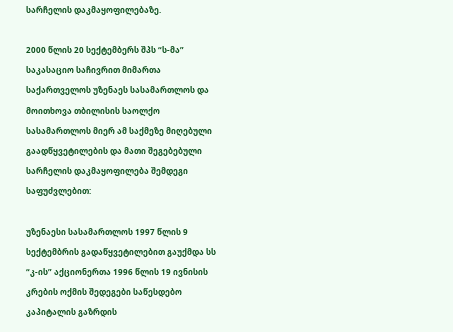სარჩელის დაკმაყოფილებაზე.

2000 წლის 20 სექტემბერს შპს “ს-მა” საკასაციო საჩივრით მიმართა საქართველოს უზენაეს სასამართლოს და მოითხოვა თბილისის საოლქო სასამართლოს მიერ ამ საქმეზე მიღებული გაადწყვეტილების და მათი შეგებებული სარჩელის დაკმაყოფილება შემდეგი საფუძვლებით:

უზენაესი სასამართლოს 1997 წლის 9 სექტემბრის გადაწყვეტილებით გაუქმდა სს “კ-ის” აქციონერთა 1996 წლის 19 ივნისის კრების ოქმის შედეგები საწესდებო კაპიტალის გაზრდის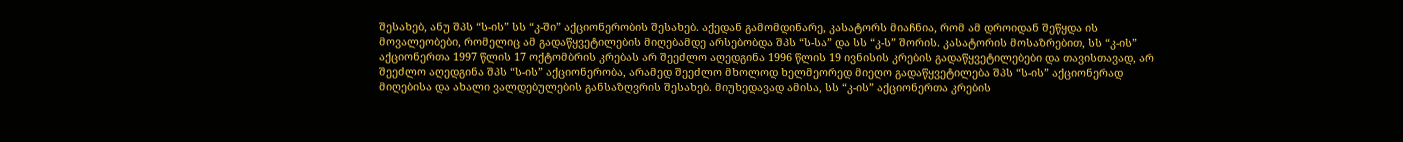შესახებ, ანუ შპს “ს-ის” სს “კ-ში” აქციონერობის შესახებ. აქედან გამომდინარე, კასატორს მიაჩნია, რომ ამ დროიდან შეწყდა ის მოვალეობები, რომელიც ამ გადაწყვეტილების მიღებამდე არსებობდა შპს “ს-სა” და სს “კ-ს” შორის. კასატორის მოსაზრებით, სს “კ-ის” აქციონერთა 1997 წლის 17 ოქტომბრის კრებას არ შეეძლო აღედგინა 1996 წლის 19 ივნისის კრების გადაწყვეტილებები და თავისთავად, არ შეეძლო აღედგინა შპს “ს-ის” აქციონერობა, არამედ შეეძლო მხოლოდ ხელმეორედ მიეღო გადაწყვეტილება შპს “ს-ის” აქციონერად მიღებისა და ახალი ვალდებულების განსაზღვრის შესახებ. მიუხედავად ამისა, სს “კ-ის” აქციონერთა კრების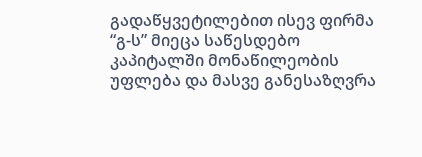გადაწყვეტილებით ისევ ფირმა “გ-ს” მიეცა საწესდებო კაპიტალში მონაწილეობის უფლება და მასვე განესაზღვრა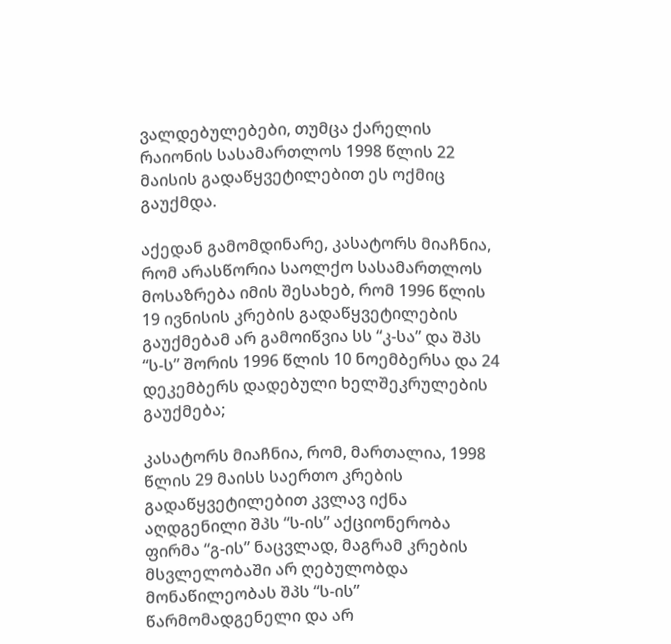ვალდებულებები, თუმცა ქარელის რაიონის სასამართლოს 1998 წლის 22 მაისის გადაწყვეტილებით ეს ოქმიც გაუქმდა.

აქედან გამომდინარე, კასატორს მიაჩნია, რომ არასწორია საოლქო სასამართლოს მოსაზრება იმის შესახებ, რომ 1996 წლის 19 ივნისის კრების გადაწყვეტილების გაუქმებამ არ გამოიწვია სს “კ-სა” და შპს “ს-ს” შორის 1996 წლის 10 ნოემბერსა და 24 დეკემბერს დადებული ხელშეკრულების გაუქმება;

კასატორს მიაჩნია, რომ, მართალია, 1998 წლის 29 მაისს საერთო კრების გადაწყვეტილებით კვლავ იქნა აღდგენილი შპს “ს-ის” აქციონერობა ფირმა “გ-ის” ნაცვლად, მაგრამ კრების მსვლელობაში არ ღებულობდა მონაწილეობას შპს “ს-ის” წარმომადგენელი და არ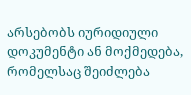არსებობს იურიდიული დოკუმენტი ან მოქმედება, რომელსაც შეიძლება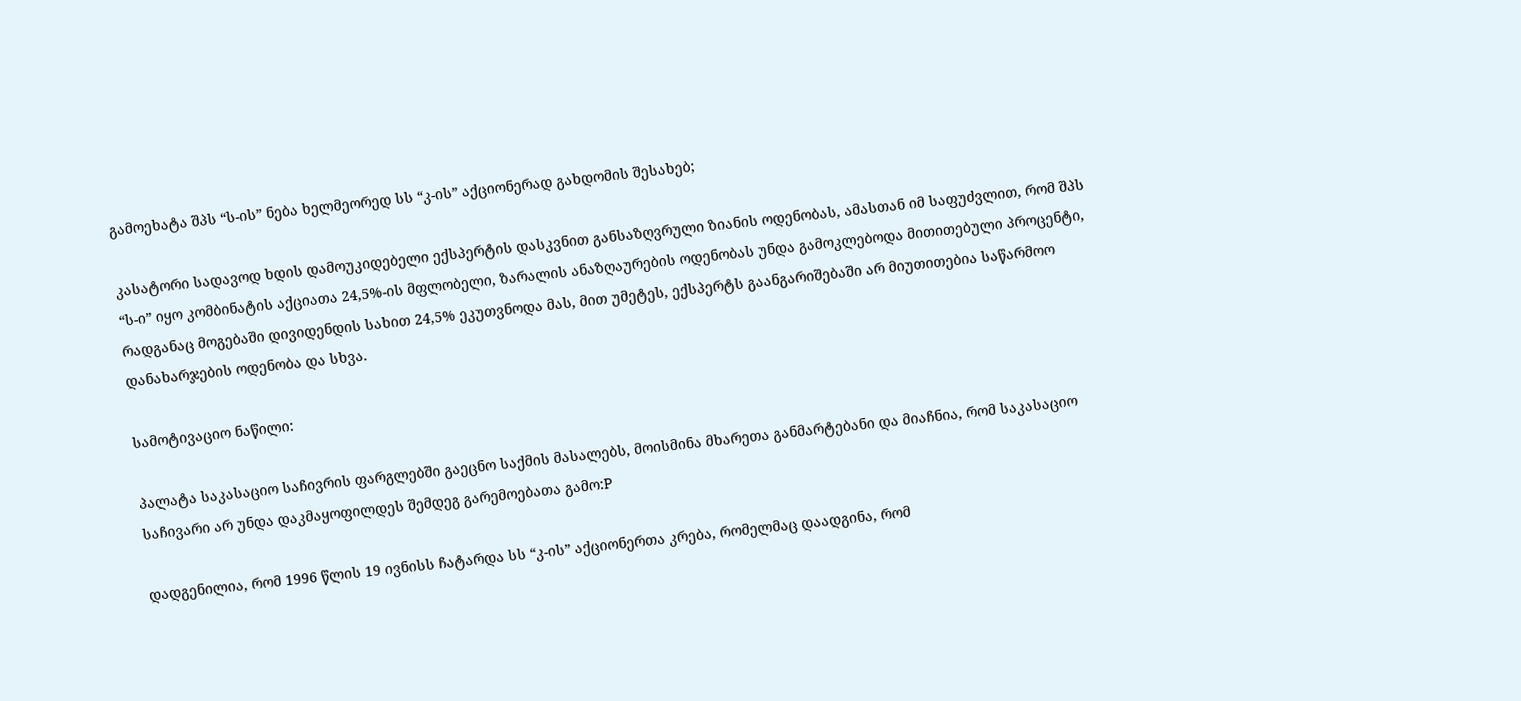გამოეხატა შპს “ს-ის” ნება ხელმეორედ სს “კ-ის” აქციონერად გახდომის შესახებ;

კასატორი სადავოდ ხდის დამოუკიდებელი ექსპერტის დასკვნით განსაზღვრული ზიანის ოდენობას, ამასთან იმ საფუძვლით, რომ შპს “ს-ი” იყო კომბინატის აქციათა 24,5%-ის მფლობელი, ზარალის ანაზღაურების ოდენობას უნდა გამოკლებოდა მითითებული პროცენტი, რადგანაც მოგებაში დივიდენდის სახით 24,5% ეკუთვნოდა მას, მით უმეტეს, ექსპერტს გაანგარიშებაში არ მიუთითებია საწარმოო დანახარჯების ოდენობა და სხვა.

სამოტივაციო ნაწილი:

პალატა საკასაციო საჩივრის ფარგლებში გაეცნო საქმის მასალებს, მოისმინა მხარეთა განმარტებანი და მიაჩნია, რომ საკასაციო საჩივარი არ უნდა დაკმაყოფილდეს შემდეგ გარემოებათა გამო:P

დადგენილია, რომ 1996 წლის 19 ივნისს ჩატარდა სს “კ-ის” აქციონერთა კრება, რომელმაც დაადგინა, რომ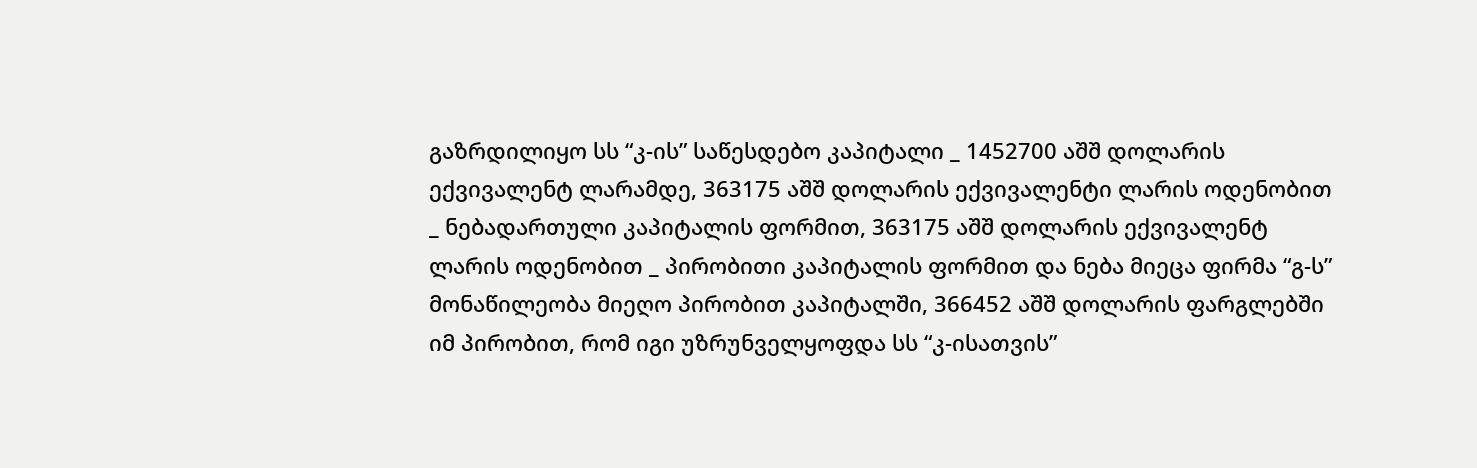გაზრდილიყო სს “კ-ის” საწესდებო კაპიტალი _ 1452700 აშშ დოლარის ექვივალენტ ლარამდე, 363175 აშშ დოლარის ექვივალენტი ლარის ოდენობით _ ნებადართული კაპიტალის ფორმით, 363175 აშშ დოლარის ექვივალენტ ლარის ოდენობით _ პირობითი კაპიტალის ფორმით და ნება მიეცა ფირმა “გ-ს” მონაწილეობა მიეღო პირობით კაპიტალში, 366452 აშშ დოლარის ფარგლებში იმ პირობით, რომ იგი უზრუნველყოფდა სს “კ-ისათვის”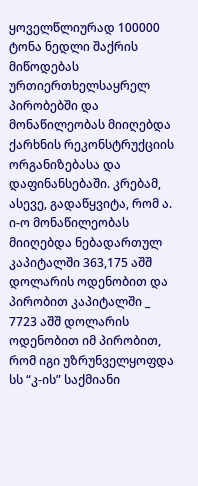ყოველწლიურად 100000 ტონა ნედლი შაქრის მიწოდებას ურთიერთხელსაყრელ პირობებში და მონაწილეობას მიიღებდა ქარხნის რეკონსტრუქციის ორგანიზებასა და დაფინანსებაში. კრებამ, ასევე, გადაწყვიტა, რომ ა. ი-ო მონაწილეობას მიიღებდა ნებადართულ კაპიტალში 363,175 აშშ დოლარის ოდენობით და პირობით კაპიტალში _ 7723 აშშ დოლარის ოდენობით იმ პირობით, რომ იგი უზრუნველყოფდა სს “კ-ის” საქმიანი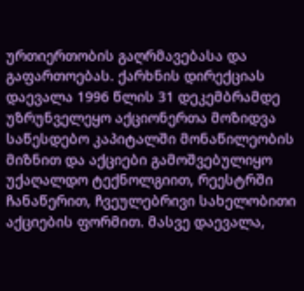ურთიერთობის გაღრმავებასა და გაფართოებას. ქარხნის დირექციას დაევალა 1996 წლის 31 დეკემბრამდე უზრუნველეყო აქციონერთა მოზიდვა საწესდებო კაპიტალში მონაწილეობის მიზნით და აქციები გამოშვებულიყო უქაღალდო ტექნოლგიით, რეესტრში ჩანაწერით, ჩვეულებრივი სახელობითი აქციების ფორმით. მასვე დაევალა,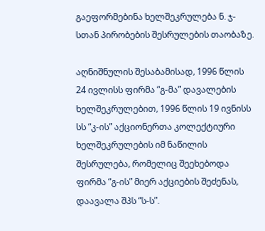გაეფორმებინა ხელშეკრულება ნ. ჯ-სთან პირობების შესრულების თაობაზე.

აღნიშნულის შესაბამისად, 1996 წლის 24 ივლისს ფირმა “გ-მა” დავალების ხელშეკრულებით, 1996 წლის 19 ივნისს სს “კ-ის” აქციონერთა კოლექტიური ხელშეკრულების იმ ნაწილის შესრულება, რომელიც შეეხებოდა ფირმა “გ-ის” მიერ აქციების შეძენას, დაავალა შპს “ს-ს”.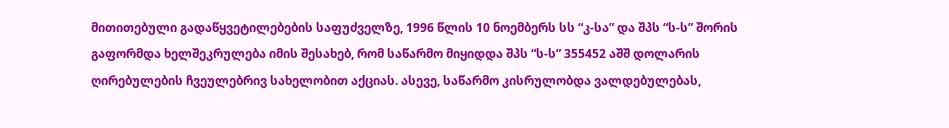მითითებული გადაწყვეტილებების საფუძველზე, 1996 წლის 10 ნოემბერს სს “კ-სა” და შპს “ს-ს” შორის გაფორმდა ხელშეკრულება იმის შესახებ, რომ საწარმო მიყიდდა შპს “ს-ს” 355452 აშშ დოლარის ღირებულების ჩვეულებრივ სახელობით აქციას. ასევე, საწარმო კისრულობდა ვალდებულებას,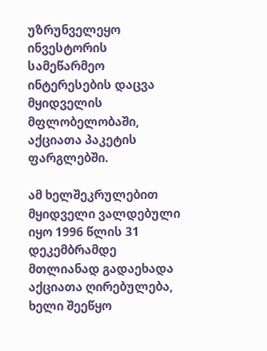უზრუნველეყო ინვესტორის სამეწარმეო ინტერესების დაცვა მყიდველის მფლობელობაში, აქციათა პაკეტის ფარგლებში.

ამ ხელშეკრულებით მყიდველი ვალდებული იყო 1996 წლის 31 დეკემბრამდე მთლიანად გადაეხადა აქციათა ღირებულება, ხელი შეეწყო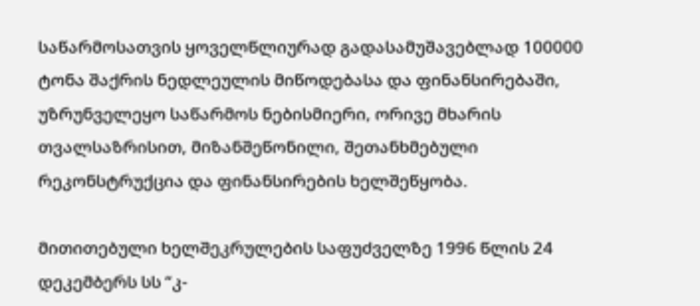საწარმოსათვის ყოველწლიურად გადასამუშავებლად 100000 ტონა შაქრის ნედლეულის მიწოდებასა და ფინანსირებაში, უზრუნველეყო საწარმოს ნებისმიერი, ორივე მხარის თვალსაზრისით, მიზანშეწონილი, შეთანხმებული რეკონსტრუქცია და ფინანსირების ხელშეწყობა.

მითითებული ხელშეკრულების საფუძველზე 1996 წლის 24 დეკემბერს სს “კ-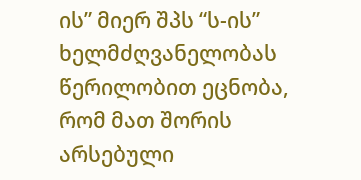ის” მიერ შპს “ს-ის” ხელმძღვანელობას წერილობით ეცნობა, რომ მათ შორის არსებული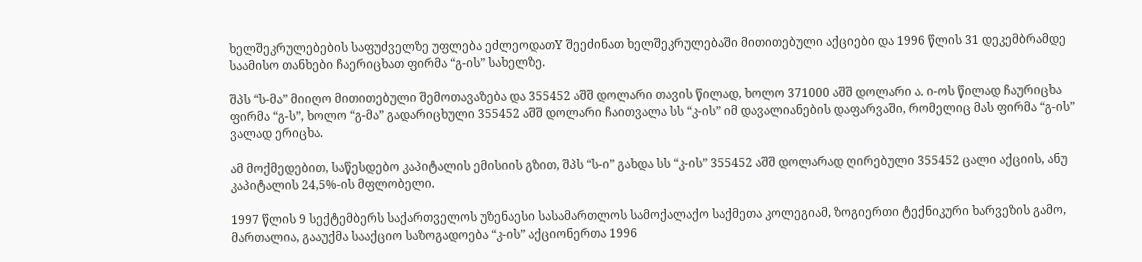ხელშეკრულებების საფუძველზე უფლება ეძლეოდათY შეეძინათ ხელშეკრულებაში მითითებული აქციები და 1996 წლის 31 დეკემბრამდე საამისო თანხები ჩაერიცხათ ფირმა “გ-ის” სახელზე.

შპს “ს-მა” მიიღო მითითებული შემოთავაზება და 355452 აშშ დოლარი თავის წილად, ხოლო 371000 აშშ დოლარი ა. ი-ოს წილად ჩაურიცხა ფირმა “გ-ს”, ხოლო “გ-მა” გადარიცხული 355452 აშშ დოლარი ჩაითვალა სს “კ-ის” იმ დავალიანების დაფარვაში, რომელიც მას ფირმა “გ-ის” ვალად ერიცხა.

ამ მოქმედებით, საწესდებო კაპიტალის ემისიის გზით, შპს “ს-ი” გახდა სს “კ-ის” 355452 აშშ დოლარად ღირებული 355452 ცალი აქციის, ანუ კაპიტალის 24,5%-ის მფლობელი.

1997 წლის 9 სექტემბერს საქართველოს უზენაესი სასამართლოს სამოქალაქო საქმეთა კოლეგიამ, ზოგიერთი ტექნიკური ხარვეზის გამო, მართალია, გააუქმა სააქციო საზოგადოება “კ-ის” აქციონერთა 1996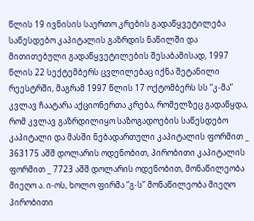წლის 19 ივნისის საერთო კრების გადაწყვეტილება საწესდებო კაპიტალის გაზრდის ნაწილში და მითითებული გადაწყვეტილების შესაბამისად, 1997 წლის 22 სექტემბერს ცვლილებაც იქნა შეტანილი რეესტრში, მაგრამ 1997 წლის 17 ოქტომბერს სს “კ-მა” კვლავ ჩაატარა აქციონერთა კრება, რომელზეც გადაწყდა, რომ კვლავ გაზრდილიყო საზოგადოების საწესდებო კაპიტალი და მასში ნებადართული კაპიტალის ფორმით _ 363175 აშშ დოლარის ოდენობით, პირობითი კაპიტალის ფორმით _ 7723 აშშ დოლარის ოდენობით, მონაწილეობა მიეღო ა. ი-ოს, ხოლო ფირმა “გ-ს” მონაწილეობა მიეღო პირობითი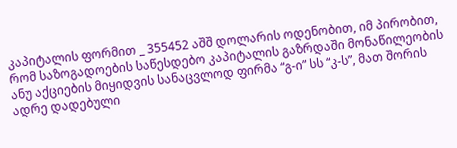კაპიტალის ფორმით _ 355452 აშშ დოლარის ოდენობით, იმ პირობით, რომ საზოგადოების საწესდებო კაპიტალის გაზრდაში მონაწილეობის ანუ აქციების მიყიდვის სანაცვლოდ ფირმა “გ-ი” სს “კ-ს”, მათ შორის ადრე დადებული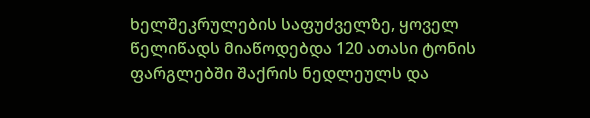ხელშეკრულების საფუძველზე, ყოველ წელიწადს მიაწოდებდა 120 ათასი ტონის ფარგლებში შაქრის ნედლეულს და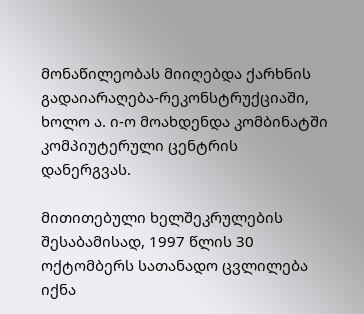მონაწილეობას მიიღებდა ქარხნის გადაიარაღება-რეკონსტრუქციაში, ხოლო ა. ი-ო მოახდენდა კომბინატში კომპიუტერული ცენტრის დანერგვას.

მითითებული ხელშეკრულების შესაბამისად, 1997 წლის 30 ოქტომბერს სათანადო ცვლილება იქნა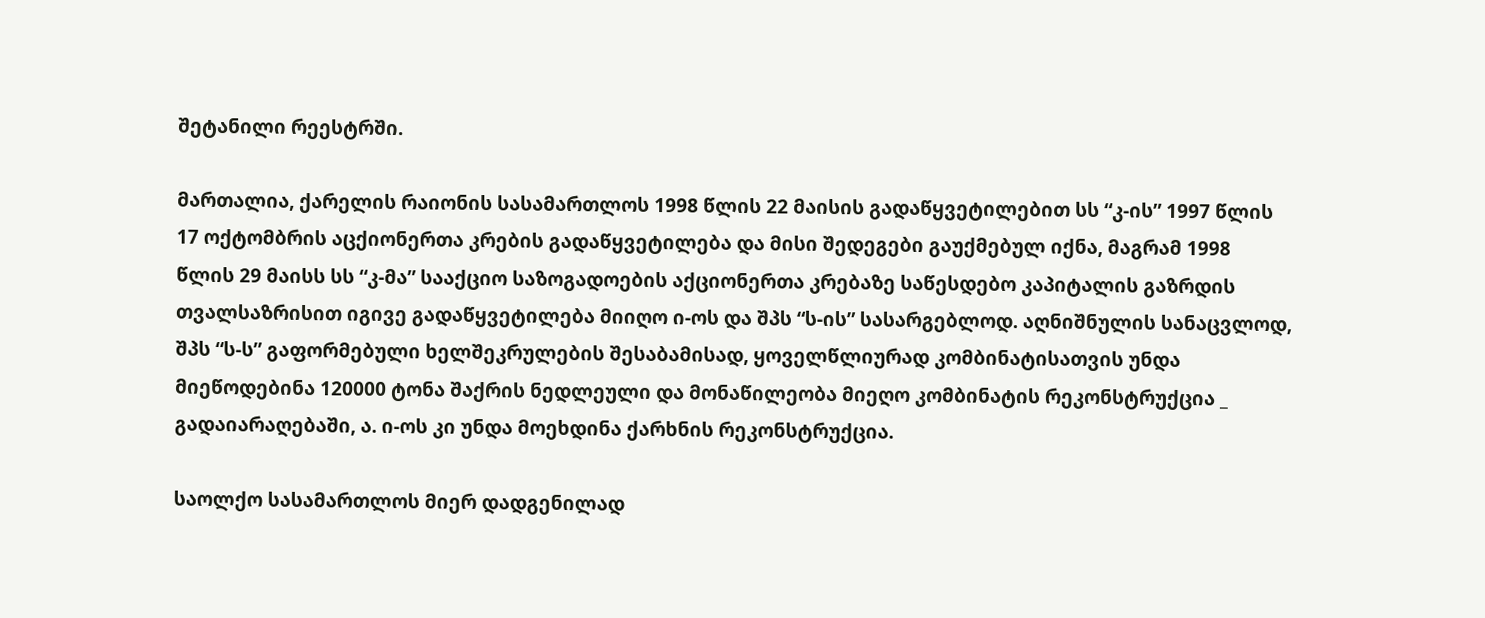შეტანილი რეესტრში.

მართალია, ქარელის რაიონის სასამართლოს 1998 წლის 22 მაისის გადაწყვეტილებით სს “კ-ის” 1997 წლის 17 ოქტომბრის აცქიონერთა კრების გადაწყვეტილება და მისი შედეგები გაუქმებულ იქნა, მაგრამ 1998 წლის 29 მაისს სს “კ-მა” სააქციო საზოგადოების აქციონერთა კრებაზე საწესდებო კაპიტალის გაზრდის თვალსაზრისით იგივე გადაწყვეტილება მიიღო ი-ოს და შპს “ს-ის” სასარგებლოდ. აღნიშნულის სანაცვლოდ, შპს “ს-ს” გაფორმებული ხელშეკრულების შესაბამისად, ყოველწლიურად კომბინატისათვის უნდა მიეწოდებინა 120000 ტონა შაქრის ნედლეული და მონაწილეობა მიეღო კომბინატის რეკონსტრუქცია _ გადაიარაღებაში, ა. ი-ოს კი უნდა მოეხდინა ქარხნის რეკონსტრუქცია.

საოლქო სასამართლოს მიერ დადგენილად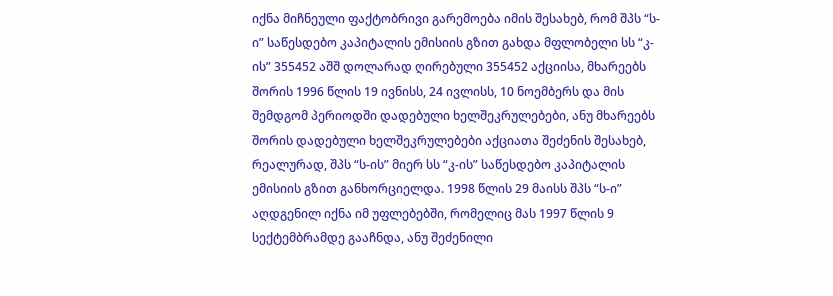იქნა მიჩნეული ფაქტობრივი გარემოება იმის შესახებ, რომ შპს “ს-ი” საწესდებო კაპიტალის ემისიის გზით გახდა მფლობელი სს “კ-ის” 355452 აშშ დოლარად ღირებული 355452 აქციისა, მხარეებს შორის 1996 წლის 19 ივნისს, 24 ივლისს, 10 ნოემბერს და მის შემდგომ პერიოდში დადებული ხელშეკრულებები, ანუ მხარეებს შორის დადებული ხელშეკრულებები აქციათა შეძენის შესახებ, რეალურად, შპს “ს-ის” მიერ სს “კ-ის” საწესდებო კაპიტალის ემისიის გზით განხორციელდა. 1998 წლის 29 მაისს შპს “ს-ი” აღდგენილ იქნა იმ უფლებებში, რომელიც მას 1997 წლის 9 სექტემბრამდე გააჩნდა, ანუ შეძენილი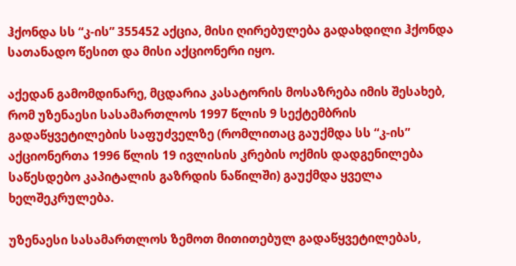ჰქონდა სს “კ-ის” 355452 აქცია, მისი ღირებულება გადახდილი ჰქონდა სათანადო წესით და მისი აქციონერი იყო.

აქედან გამომდინარე, მცდარია კასატორის მოსაზრება იმის შესახებ, რომ უზენაესი სასამართლოს 1997 წლის 9 სექტემბრის გადაწყვეტილების საფუძველზე (რომლითაც გაუქმდა სს “კ-ის” აქციონერთა 1996 წლის 19 ივლისის კრების ოქმის დადგენილება საწესდებო კაპიტალის გაზრდის ნაწილში) გაუქმდა ყველა ხელშეკრულება.

უზენაესი სასამართლოს ზემოთ მითითებულ გადაწყვეტილებას,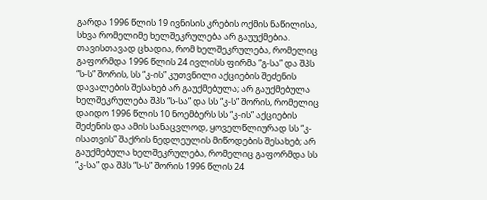გარდა 1996 წლის 19 ივნისის კრების ოქმის ნაწილისა, სხვა რომელიმე ხელშეკრულება არ გაუუქმებია. თავისთავად ცხადია, რომ ხელშეკრულება, რომელიც გაფორმდა 1996 წლის 24 ივლისს ფირმა “გ-სა” და შპს “ს-ს” შორის, სს “კ-ის” კუთვნილი აქციების შეძენის დავალების შესახებ არ გაუქმებულა; არ გაუქმებულა ხელშეკრულება შპს “ს-სა” და სს “კ-ს” შორის, რომელიც დაიდო 1996 წლის 10 ნოემბერს სს “კ-ის” აქციების შეძენის და ამის სანაცვლოდ, ყოველწლიურად სს “კ-ისათვის” შაქრის ნედლეულის მიწოდების შესახებ; არ გაუქმებულა ხელშეკრულება, რომელიც გაფორმდა სს “კ-სა” და შპს “ს-ს” შორის 1996 წლის 24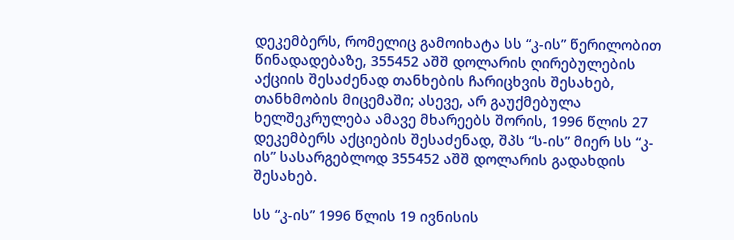დეკემბერს, რომელიც გამოიხატა სს “კ-ის” წერილობით წინადადებაზე, 355452 აშშ დოლარის ღირებულების აქციის შესაძენად თანხების ჩარიცხვის შესახებ, თანხმობის მიცემაში; ასევე, არ გაუქმებულა ხელშეკრულება ამავე მხარეებს შორის, 1996 წლის 27 დეკემბერს აქციების შესაძენად, შპს “ს-ის” მიერ სს “კ-ის” სასარგებლოდ 355452 აშშ დოლარის გადახდის შესახებ.

სს “კ-ის” 1996 წლის 19 ივნისის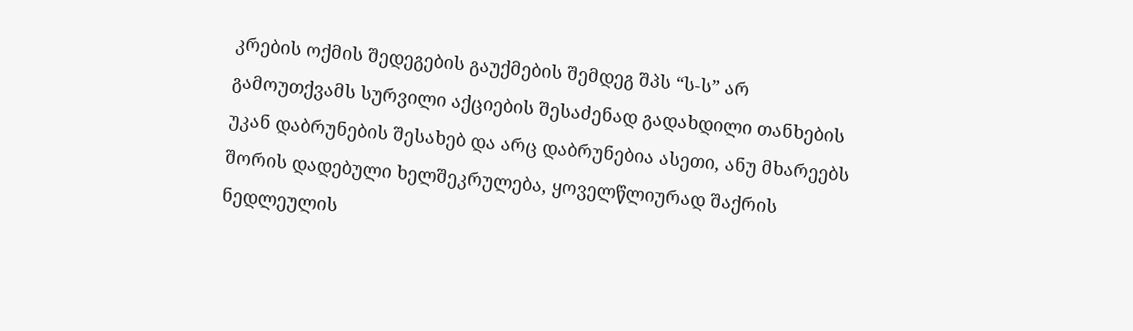კრების ოქმის შედეგების გაუქმების შემდეგ შპს “ს-ს” არ გამოუთქვამს სურვილი აქციების შესაძენად გადახდილი თანხების უკან დაბრუნების შესახებ და არც დაბრუნებია ასეთი, ანუ მხარეებს შორის დადებული ხელშეკრულება, ყოველწლიურად შაქრის ნედლეულის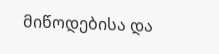მიწოდებისა და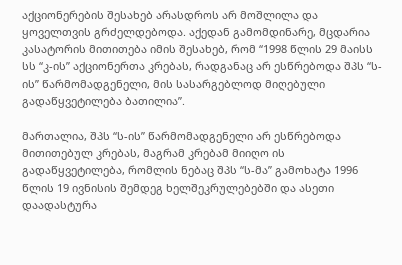აქციონერების შესახებ არასდროს არ მოშლილა და ყოველთვის გრძელდებოდა. აქედან გამომდინარე, მცდარია კასატორის მითითება იმის შესახებ, რომ “1998 წლის 29 მაისს სს “კ-ის” აქციონერთა კრებას, რადგანაც არ ესწრებოდა შპს “ს-ის” წარმომადგენელი, მის სასარგებლოდ მიღებული გადაწყვეტილება ბათილია”.

მართალია, შპს “ს-ის” წარმომადგენელი არ ესწრებოდა მითითებულ კრებას, მაგრამ კრებამ მიიღო ის გადაწყვეტილება, რომლის ნებაც შპს “ს-მა” გამოხატა 1996 წლის 19 ივნისის შემდეგ ხელშეკრულებებში და ასეთი დაადასტურა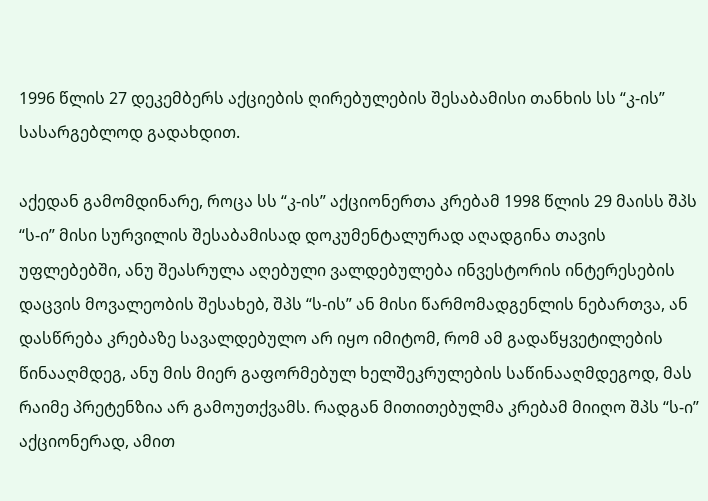1996 წლის 27 დეკემბერს აქციების ღირებულების შესაბამისი თანხის სს “კ-ის” სასარგებლოდ გადახდით.

აქედან გამომდინარე, როცა სს “კ-ის” აქციონერთა კრებამ 1998 წლის 29 მაისს შპს “ს-ი” მისი სურვილის შესაბამისად დოკუმენტალურად აღადგინა თავის უფლებებში, ანუ შეასრულა აღებული ვალდებულება ინვესტორის ინტერესების დაცვის მოვალეობის შესახებ, შპს “ს-ის” ან მისი წარმომადგენლის ნებართვა, ან დასწრება კრებაზე სავალდებულო არ იყო იმიტომ, რომ ამ გადაწყვეტილების წინააღმდეგ, ანუ მის მიერ გაფორმებულ ხელშეკრულების საწინააღმდეგოდ, მას რაიმე პრეტენზია არ გამოუთქვამს. რადგან მითითებულმა კრებამ მიიღო შპს “ს-ი” აქციონერად, ამით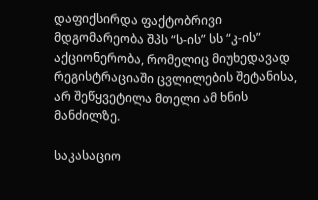დაფიქსირდა ფაქტობრივი მდგომარეობა შპს “ს-ის” სს “კ-ის” აქციონერობა, რომელიც მიუხედავად რეგისტრაციაში ცვლილების შეტანისა, არ შეწყვეტილა მთელი ამ ხნის მანძილზე.

საკასაციო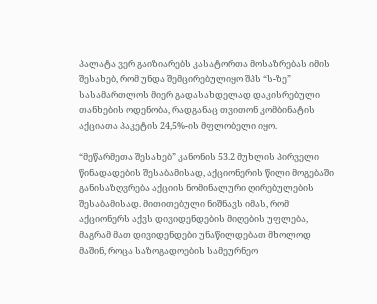პალატა ვერ გაიზიარებს კასატორთა მოსაზრებას იმის შესახებ, რომ უნდა შემცირებულიყო შპს “ს-ზე” სასამართლოს მიერ გადასახდელად დაკისრებული თანხების ოდენობა, რადგანაც თვითონ კომბინატის აქციათა პაკეტის 24,5%-ის მფლობელი იყო.

“მეწარმეთა შესახებ” კანონის 53.2 მუხლის პირველი წინადადების შესაბამისად, აქციონერის წილი მოგებაში განისაზღვრება აქციის ნომინალური ღირებულების შესაბამისად. მითითებული ნიშნავს იმას, რომ აქციონერს აქვს დივიდენდების მიღების უფლება, მაგრამ მათ დივიდენდები უნაწილდებათ მხოლოდ მაშინ, როცა საზოგადოების სამეურნეო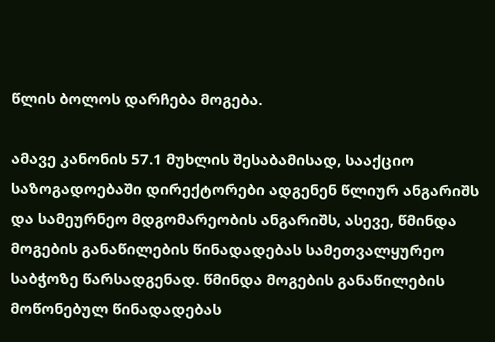წლის ბოლოს დარჩება მოგება.

ამავე კანონის 57.1 მუხლის შესაბამისად, სააქციო საზოგადოებაში დირექტორები ადგენენ წლიურ ანგარიშს და სამეურნეო მდგომარეობის ანგარიშს, ასევე, წმინდა მოგების განაწილების წინადადებას სამეთვალყურეო საბჭოზე წარსადგენად. წმინდა მოგების განაწილების მოწონებულ წინადადებას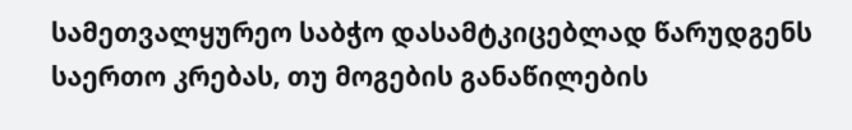სამეთვალყურეო საბჭო დასამტკიცებლად წარუდგენს საერთო კრებას, თუ მოგების განაწილების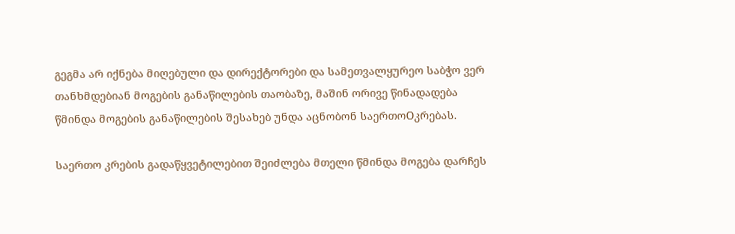გეგმა არ იქნება მიღებული და დირექტორები და სამეთვალყურეო საბჭო ვერ თანხმდებიან მოგების განაწილების თაობაზე, მაშინ ორივე წინადადება წმინდა მოგების განაწილების შესახებ უნდა აცნობონ საერთოOკრებას.

საერთო კრების გადაწყვეტილებით შეიძლება მთელი წმინდა მოგება დარჩეს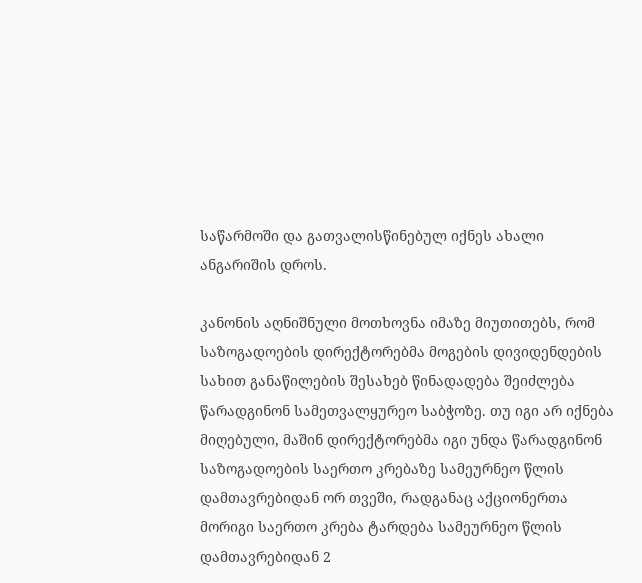საწარმოში და გათვალისწინებულ იქნეს ახალი ანგარიშის დროს.

კანონის აღნიშნული მოთხოვნა იმაზე მიუთითებს, რომ საზოგადოების დირექტორებმა მოგების დივიდენდების სახით განაწილების შესახებ წინადადება შეიძლება წარადგინონ სამეთვალყურეო საბჭოზე. თუ იგი არ იქნება მიღებული, მაშინ დირექტორებმა იგი უნდა წარადგინონ საზოგადოების საერთო კრებაზე სამეურნეო წლის დამთავრებიდან ორ თვეში, რადგანაც აქციონერთა მორიგი საერთო კრება ტარდება სამეურნეო წლის დამთავრებიდან 2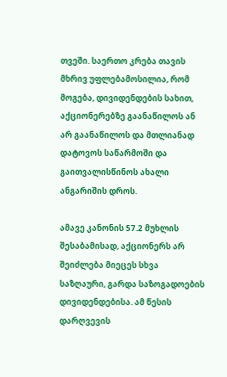თვეში. საერთო კრება თავის მხრივ უფლებამოსილია, რომ მოგება, დივიდენდების სახით, აქციონერებზე გაანაწილოს ან არ გაანაწილოს და მთლიანად დატოვოს საწარმოში და გაითვალისწინოს ახალი ანგარიშის დროს.

ამავე კანონის 57.2 მუხლის შესაბამისად, აქციონერს არ შეიძლება მიეცეს სხვა საზღაური, გარდა საზოგადოების დივიდენდებისა. ამ წესის დარღვევის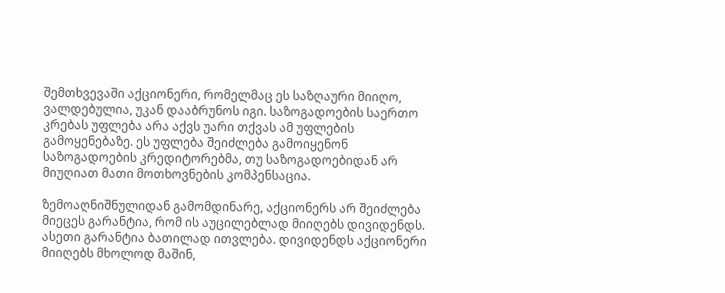შემთხვევაში აქციონერი, რომელმაც ეს საზღაური მიიღო, ვალდებულია, უკან დააბრუნოს იგი. საზოგადოების საერთო კრებას უფლება არა აქვს უარი თქვას ამ უფლების გამოყენებაზე. ეს უფლება შეიძლება გამოიყენონ საზოგადოების კრედიტორებმა, თუ საზოგადოებიდან არ მიუღიათ მათი მოთხოვნების კომპენსაცია.

ზემოაღნიშნულიდან გამომდინარე, აქციონერს არ შეიძლება მიეცეს გარანტია, რომ ის აუცილებლად მიიღებს დივიდენდს. ასეთი გარანტია ბათილად ითვლება. დივიდენდს აქციონერი მიიღებს მხოლოდ მაშინ,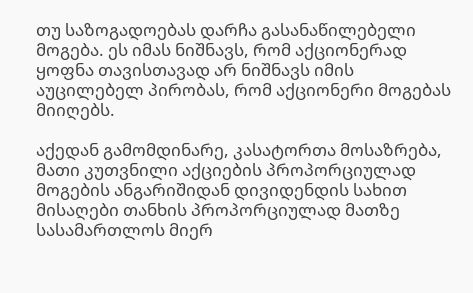თუ საზოგადოებას დარჩა გასანაწილებელი მოგება. ეს იმას ნიშნავს, რომ აქციონერად ყოფნა თავისთავად არ ნიშნავს იმის აუცილებელ პირობას, რომ აქციონერი მოგებას მიიღებს.

აქედან გამომდინარე, კასატორთა მოსაზრება, მათი კუთვნილი აქციების პროპორციულად მოგების ანგარიშიდან დივიდენდის სახით მისაღები თანხის პროპორციულად მათზე სასამართლოს მიერ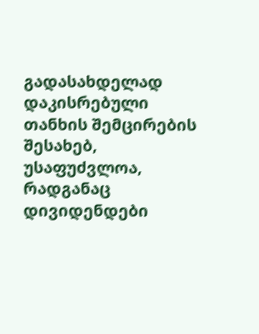გადასახდელად დაკისრებული თანხის შემცირების შესახებ, უსაფუძვლოა, რადგანაც დივიდენდები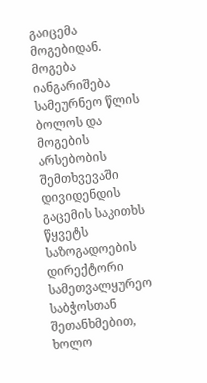გაიცემა მოგებიდან. მოგება იანგარიშება სამეურნეო წლის ბოლოს და მოგების არსებობის შემთხვევაში დივიდენდის გაცემის საკითხს წყვეტს საზოგადოების დირექტორი სამეთვალყურეო საბჭოსთან შეთანხმებით, ხოლო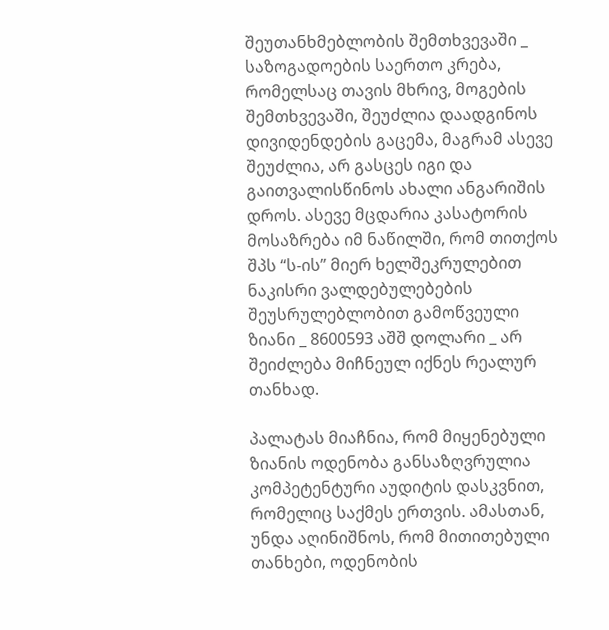შეუთანხმებლობის შემთხვევაში _ საზოგადოების საერთო კრება, რომელსაც თავის მხრივ, მოგების შემთხვევაში, შეუძლია დაადგინოს დივიდენდების გაცემა, მაგრამ ასევე შეუძლია, არ გასცეს იგი და გაითვალისწინოს ახალი ანგარიშის დროს. ასევე მცდარია კასატორის მოსაზრება იმ ნაწილში, რომ თითქოს შპს “ს-ის” მიერ ხელშეკრულებით ნაკისრი ვალდებულებების შეუსრულებლობით გამოწვეული ზიანი _ 8600593 აშშ დოლარი _ არ შეიძლება მიჩნეულ იქნეს რეალურ თანხად.

პალატას მიაჩნია, რომ მიყენებული ზიანის ოდენობა განსაზღვრულია კომპეტენტური აუდიტის დასკვნით, რომელიც საქმეს ერთვის. ამასთან, უნდა აღინიშნოს, რომ მითითებული თანხები, ოდენობის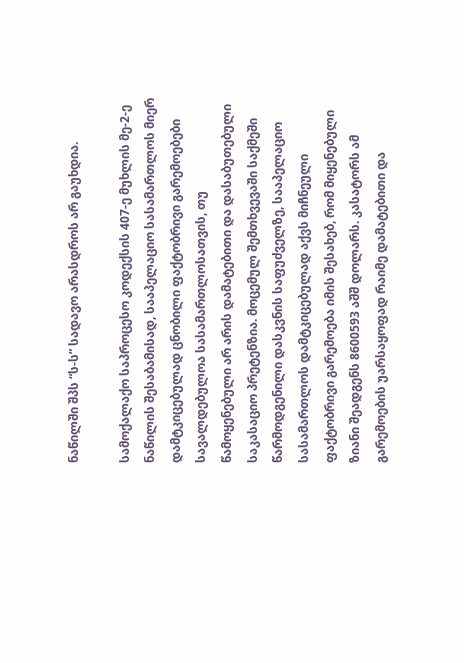ნაწილში შპს “ს-ს” სადავო არასდროს არ გაუხდია.

სამოქალაქო საპროცესო კოდექსის 407-ე მუხლის მე-2-ე ნაწილის შესაბამისად, სააპელაციო სასამართლოს მიერ დამტკიცებულად ცნობილი ფაქტობრივი გარემოებები სავალდებულოა სასამართლოსათვის, თუ წამოყენებული არ არის დამატებითი და დასაბუთებული საკასაციო პრეტენზია. მოცემულ შემთხვევაში საქმეში წარმოდგენილი დასკვნის საფუძველზე, სააპელაციო სასამართლოს დამტკიცებულად აქვს მიჩნეული ფაქტობრივი გარემოება იმის შესახებ, რომ მიყენებული ზიანი შეადგენს 8600593 აშშ დოლარს. კასატორს ამ გარემოების უარსაყოფად რაიმე დამატებითი და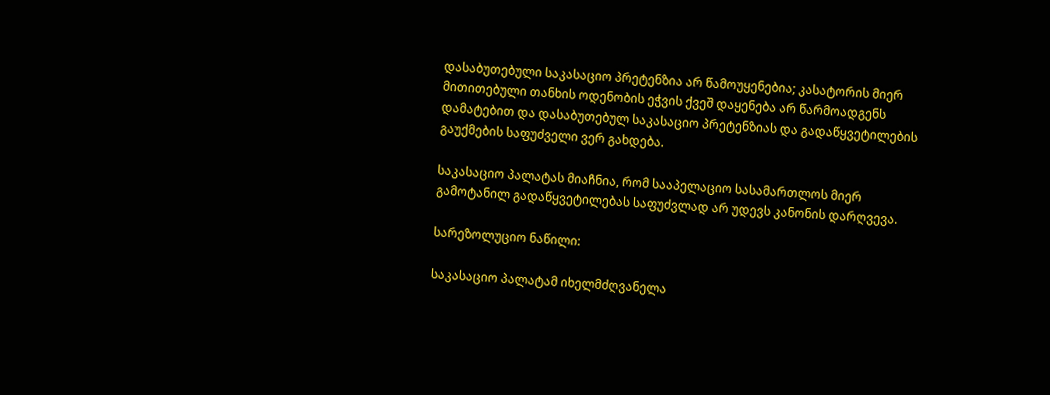დასაბუთებული საკასაციო პრეტენზია არ წამოუყენებია; კასატორის მიერ მითითებული თანხის ოდენობის ეჭვის ქვეშ დაყენება არ წარმოადგენს დამატებით და დასაბუთებულ საკასაციო პრეტენზიას და გადაწყვეტილების გაუქმების საფუძველი ვერ გახდება.

საკასაციო პალატას მიაჩნია, რომ სააპელაციო სასამართლოს მიერ გამოტანილ გადაწყვეტილებას საფუძვლად არ უდევს კანონის დარღვევა.

სარეზოლუციო ნაწილი:

საკასაციო პალატამ იხელმძღვანელა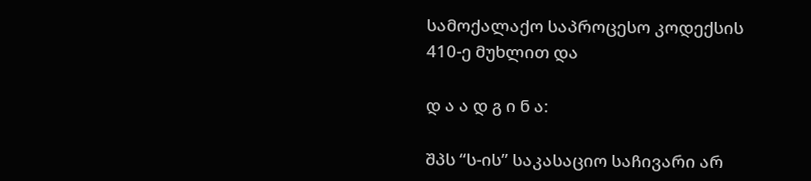სამოქალაქო საპროცესო კოდექსის 410-ე მუხლით და

დ ა ა დ გ ი ნ ა:

შპს “ს-ის” საკასაციო საჩივარი არ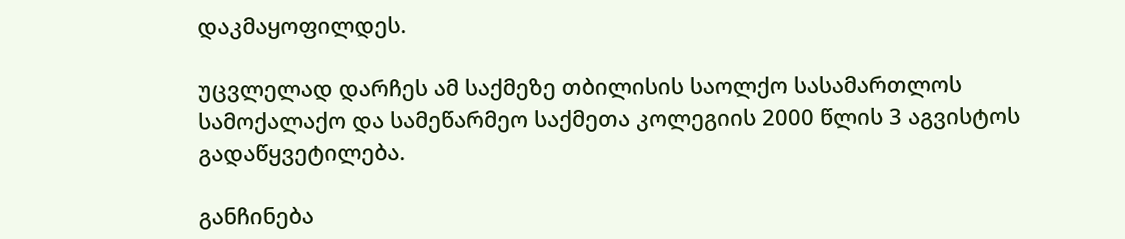დაკმაყოფილდეს.

უცვლელად დარჩეს ამ საქმეზე თბილისის საოლქო სასამართლოს სამოქალაქო და სამეწარმეო საქმეთა კოლეგიის 2000 წლის 3 აგვისტოს გადაწყვეტილება.

განჩინება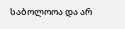საბოლოოა და არ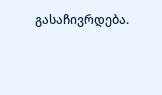გასაჩივრდება.